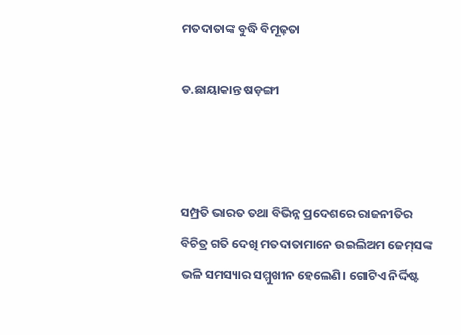ମତଦାତାଙ୍କ ବୁଦ୍ଧି ବିମୂଢ଼ତା

ଡ.ଛାୟାକାନ୍ତ ଷଡ଼ଙ୍ଗୀ



ସମ୍ପ୍ରତି ଭାରତ ତଥା ବିଭିନ୍ନ ପ୍ରଦେଶରେ ରାଜନୀତିର ବିଚିତ୍ର ଗତି ଦେଖି ମତଦାତାମାନେ ଉଇଲିଅମ ଜେମ୍‌ସଙ୍କ ଭଳି ସମସ୍ୟାର ସମ୍ମୁଖୀନ ହେଲେଣି। ଗୋଟିଏ ନିର୍ଦ୍ଦିଷ୍ଟ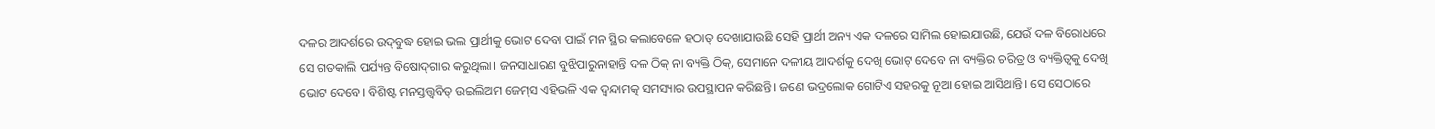ଦଳର ଆଦର୍ଶରେ ଉଦ୍‌ବୁଦ୍ଧ ହୋଇ ଭଲ ପ୍ରାର୍ଥୀକୁ ଭୋଟ ଦେବା ପାଇଁ ମନ ସ୍ଥିର କଲାବେଳେ ହଠାତ୍‌ ଦେଖାଯାଉଛି ସେହି ପ୍ରାର୍ଥୀ ଅନ୍ୟ ଏକ ଦଳରେ ସାମିଲ ହୋଇଯାଉଛି, ଯେଉଁ ଦଳ ବିରୋଧରେ ସେ ଗତକାଲି ପର୍ଯ୍ୟନ୍ତ ବିଷୋଦ୍‌ଗାର କରୁଥିଲା। ଜନସାଧାରଣ ବୁଝିପାରୁନାହାନ୍ତି ଦଳ ଠିକ୍‌ ନା ବ୍ୟକ୍ତି ଠିକ୍‌, ସେମାନେ ଦଳୀୟ ଆଦର୍ଶକୁ ଦେଖି ଭୋଟ୍‌ ଦେବେ ନା ବ୍ୟକ୍ତିର ଚରିତ୍ର ଓ ବ୍ୟକ୍ତିତ୍ୱକୁ ଦେଖି ଭୋଟ ଦେବେ। ବିଶିଷ୍ଟ ମନସ୍ତତ୍ତ୍ୱବିତ୍‌ ଉଇଲିଅମ ଜେମ୍‌ସ ଏହିଭଳି ଏକ ଦ୍ୱନ୍ଦାମତ୍କ ସମସ୍ୟାର ଉପସ୍ଥାପନ କରିଛନ୍ତି। ଜଣେ ଭଦ୍ରଲୋକ ଗୋଟିଏ ସହରକୁ ନୂଆ ହୋଇ ଆସିଥାନ୍ତି। ସେ ସେଠାରେ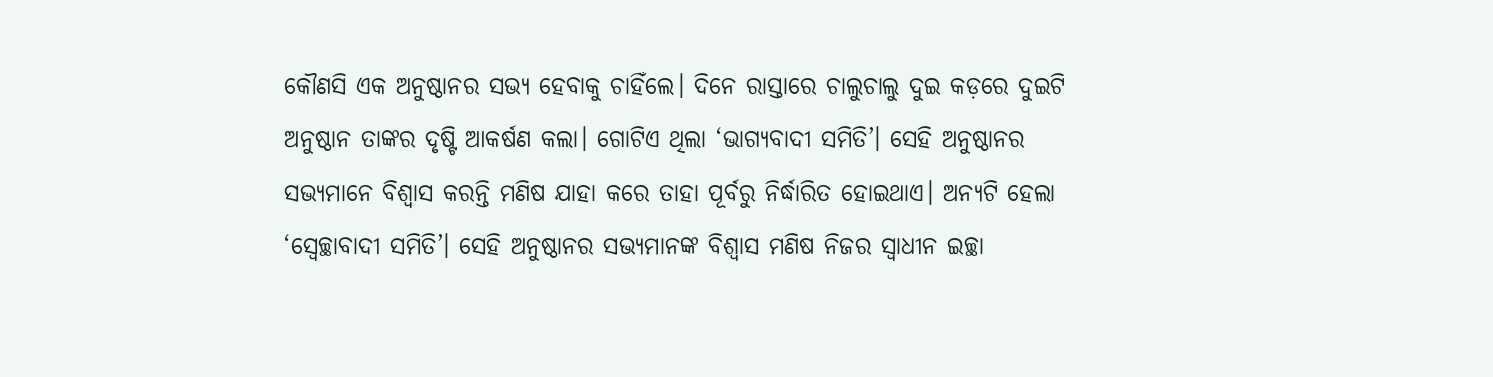କୌଣସି ଏକ ଅନୁଷ୍ଠାନର ସଭ୍ୟ ହେବାକୁ ଚାହିଁଲେ। ଦିନେ ରାସ୍ତାରେ ଚାଲୁଚାଲୁ ଦୁଇ କଡ଼ରେ ଦୁଇଟି ଅନୁଷ୍ଠାନ ତାଙ୍କର ଦୃଷ୍ଟି ଆକର୍ଷଣ କଲା। ଗୋଟିଏ ଥିଲା ‘ଭାଗ୍ୟବାଦୀ ସମିତି’। ସେହି ଅନୁଷ୍ଠାନର ସଭ୍ୟମାନେ ବିଶ୍ୱାସ କରନ୍ତି ମଣିଷ ଯାହା କରେ ତାହା ପୂର୍ବରୁ ନିର୍ଦ୍ଧାରିତ ହୋଇଥାଏ। ଅନ୍ୟଟି ହେଲା ‘ସ୍ବେଚ୍ଛାବାଦୀ ସମିତି’। ସେହି ଅନୁଷ୍ଠାନର ସଭ୍ୟମାନଙ୍କ ବିଶ୍ୱାସ ମଣିଷ ନିଜର ସ୍ବାଧୀନ ଇଚ୍ଛା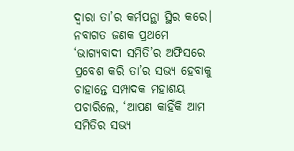ଦ୍ୱାରା ତା’ର କର୍ମପନ୍ଥା ସ୍ଥିର କରେ। ନବାଗତ ଜଣକ ପ୍ରଥମେ ‘ଭାଗ୍ୟବାଦୀ ସମିତି’ର ଅଫିସରେ ପ୍ରବେଶ କରି ତା’ର ସଭ୍ୟ ହେବାକୁ ଚାହାନ୍ତେ ସମ୍ପାଦକ ମହାଶୟ ପଚାରିଲେ, ‘ଆପଣ କାହିଁକି ଆମ ସମିତିର ସଭ୍ୟ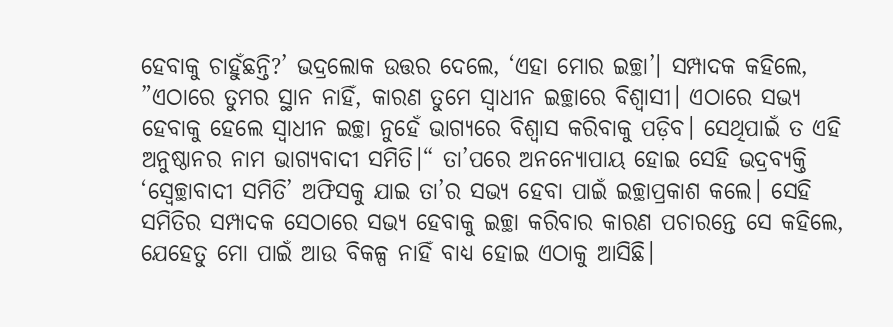ହେବାକୁ ଚାହୁଁଛନ୍ତି?’ ଭଦ୍ରଲୋକ ଉତ୍ତର ଦେଲେ, ‘ଏହା ମୋର ଇଚ୍ଛା’। ସମ୍ପାଦକ କହିଲେ, ”ଏଠାରେ ତୁମର ସ୍ଥାନ ନାହିଁ, କାରଣ ତୁମେ ସ୍ବାଧୀନ ଇଚ୍ଛାରେ ବିଶ୍ୱାସୀ। ଏଠାରେ ସଭ୍ୟ ହେବାକୁ ହେଲେ ସ୍ବାଧୀନ ଇଚ୍ଛା ନୁହେଁ ଭାଗ୍ୟରେ ବିଶ୍ୱାସ କରିବାକୁ ପଡ଼ିବ। ସେଥିପାଇଁ ତ ଏହି ଅନୁଷ୍ଠାନର ନାମ ଭାଗ୍ୟବାଦୀ ସମିତି।“ ତା’ପରେ ଅନନ୍ୟୋପାୟ ହୋଇ ସେହି ଭଦ୍ରବ୍ୟକ୍ତି ‘ସ୍ବେଚ୍ଛାବାଦୀ ସମିତି’ ଅଫିସକୁ ଯାଇ ତା’ର ସଭ୍ୟ ହେବା ପାଇଁ ଇଚ୍ଛାପ୍ରକାଶ କଲେ। ସେହି ସମିତିର ସମ୍ପାଦକ ସେଠାରେ ସଭ୍ୟ ହେବାକୁ ଇଚ୍ଛା କରିବାର କାରଣ ପଚାରନ୍ତେ ସେ କହିଲେ, ଯେହେତୁ ମୋ ପାଇଁ ଆଉ ବିକଳ୍ପ ନାହିଁ ବାଧ୍ୟ ହୋଇ ଏଠାକୁ ଆସିଛି।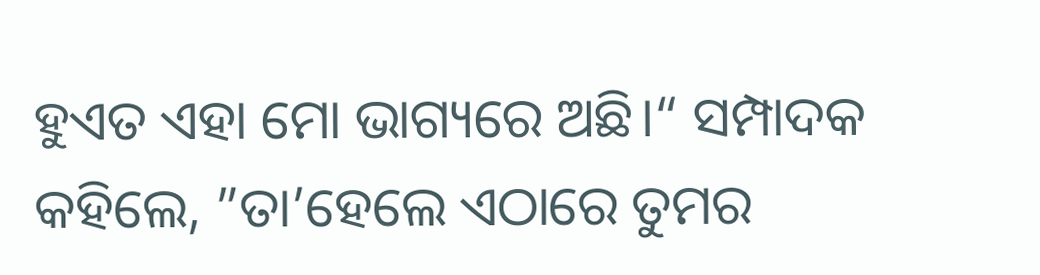ହୁଏତ ଏହା ମୋ ଭାଗ୍ୟରେ ଅଛି।“ ସମ୍ପାଦକ କହିଲେ, ”ତା’ହେଲେ ଏଠାରେ ତୁମର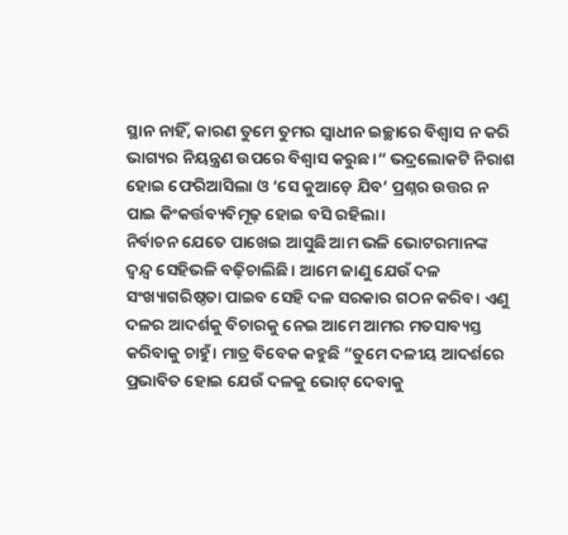ସ୍ଥାନ ନାହିଁ, କାରଣ ତୁମେ ତୁମର ସ୍ବାଧୀନ ଇଚ୍ଛାରେ ବିଶ୍ୱାସ ନ କରି ଭାଗ୍ୟର ନିୟନ୍ତ୍ରଣ ଉପରେ ବିଶ୍ୱାସ କରୁଛ।“ ଭଦ୍ରଲୋକଟି ନିରାଶ ହୋଇ ଫେରିଆସିଲା ଓ ‘ସେ କୁଆଡ଼େ ଯିବ’ ପ୍ରଶ୍ନର ଉତ୍ତର ନ ପାଇ କିଂକର୍ତ୍ତବ୍ୟବିମୂଢ଼ ହୋଇ ବସି ରହିଲା।
ନିର୍ବାଚନ ଯେତେ ପାଖେଇ ଆସୁଛି ଆମ ଭଳି ଭୋଟରମାନଙ୍କ ଦ୍ୱନ୍ଦ୍ୱ ସେହିଭଳି ବଢ଼ିଚାଲିଛି। ଆମେ ଜାଣୁ ଯେଉଁ ଦଳ ସଂଖ୍ୟାଗରିଷ୍ଠତା ପାଇବ ସେହି ଦଳ ସରକାର ଗଠନ କରିବ। ଏଣୁ ଦଳର ଆଦର୍ଶକୁ ବିଚାରକୁ ନେଇ ଆମେ ଆମର ମତସାବ୍ୟସ୍ତ କରିବାକୁ ଚାହୁଁ। ମାତ୍ର ବିବେକ କହୁଛି ”ତୁମେ ଦଳୀୟ ଆଦର୍ଶରେ ପ୍ରଭାବିତ ହୋଇ ଯେଉଁ ଦଳକୁ ଭୋଟ୍‌ ଦେବାକୁ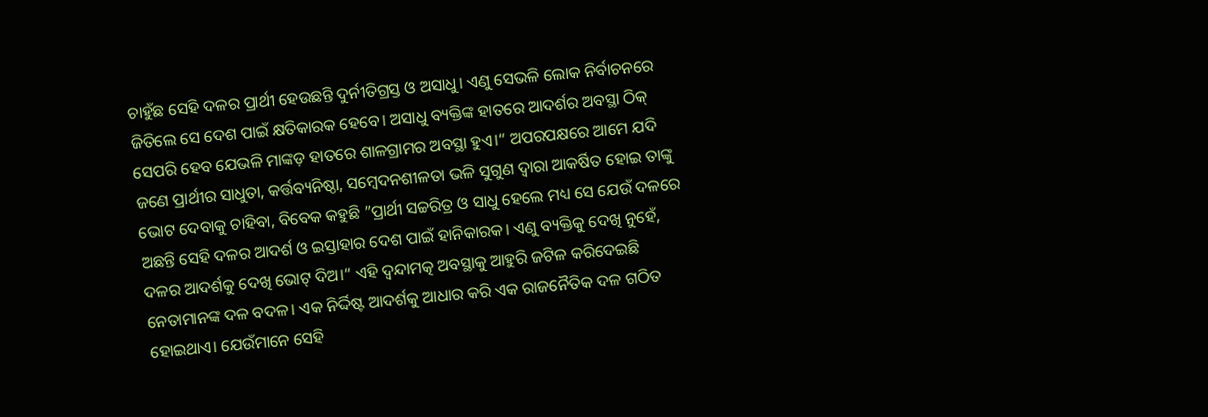ଚାହୁଁଛ ସେହି ଦଳର ପ୍ରାର୍ଥୀ ହେଉଛନ୍ତି ଦୁର୍ନୀତିଗ୍ରସ୍ତ ଓ ଅସାଧୁ। ଏଣୁ ସେଭଳି ଲୋକ ନିର୍ବାଚନରେ ଜିତିଲେ ସେ ଦେଶ ପାଇଁ କ୍ଷତିକାରକ ହେବେ। ଅସାଧୁ ବ୍ୟକ୍ତିଙ୍କ ହାତରେ ଆଦର୍ଶର ଅବସ୍ଥା ଠିକ୍‌ ସେପରି ହେବ ଯେଭଳି ମାଙ୍କଡ଼ ହାତରେ ଶାଳଗ୍ରାମର ଅବସ୍ଥା ହୁଏ।“ ଅପରପକ୍ଷରେ ଆମେ ଯଦି ଜଣେ ପ୍ରାର୍ଥୀର ସାଧୁତା, କର୍ତ୍ତବ୍ୟନିଷ୍ଠା, ସମ୍ବେଦନଶୀଳତା ଭଳି ସୁଗୁଣ ଦ୍ୱାରା ଆକର୍ଷିତ ହୋଇ ତାଙ୍କୁ ଭୋଟ ଦେବାକୁ ଚାହିବା, ବିବେକ କହୁଛି ”ପ୍ରାର୍ଥୀ ସଚ୍ଚରିତ୍ର ଓ ସାଧୁ ହେଲେ ମଧ୍ୟ ସେ ଯେଉଁ ଦଳରେ ଅଛନ୍ତି ସେହି ଦଳର ଆଦର୍ଶ ଓ ଇସ୍ତାହାର ଦେଶ ପାଇଁ ହାନିକାରକ। ଏଣୁ ବ୍ୟକ୍ତିକୁ ଦେଖି ନୁହେଁ, ଦଳର ଆଦର୍ଶକୁ ଦେଖି ଭୋଟ୍‌ ଦିଅ।“ ଏହି ଦ୍ୱନ୍ଦାମତ୍କ ଅବସ୍ଥାକୁ ଆହୁରି ଜଟିଳ କରିଦେଇଛି ନେତାମାନଙ୍କ ଦଳ ବଦଳ। ଏକ ନିର୍ଦ୍ଦିଷ୍ଟ ଆଦର୍ଶକୁ ଆଧାର କରି ଏକ ରାଜନୈତିକ ଦଳ ଗଠିତ ହୋଇଥାଏ। ଯେଉଁମାନେ ସେହି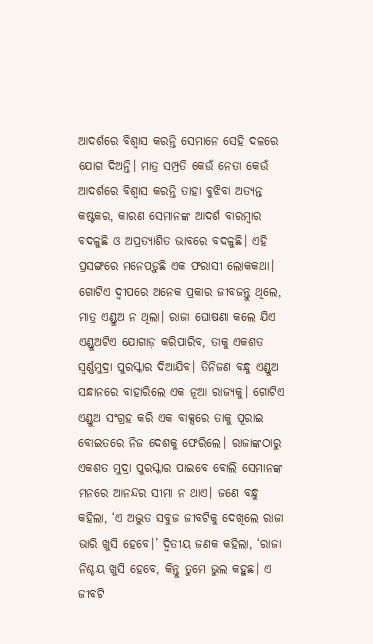ଆଦର୍ଶରେ ବିଶ୍ୱାସ କରନ୍ତି ସେମାନେ ସେହି ଦଳରେ ଯୋଗ ଦିଅନ୍ତି। ମାତ୍ର ସମ୍ପ୍ରତି କେଉଁ ନେତା କେଉଁ ଆଦର୍ଶରେ ବିଶ୍ୱାସ କରନ୍ତି ତାହା ବୁଝିବା ଅତ୍ୟନ୍ତ କଷ୍ଟକର, କାରଣ ସେମାନଙ୍କ ଆଦର୍ଶ ବାରମ୍ବାର ବଦଳୁଛି ଓ ଅପ୍ରତ୍ୟାଶିତ ଭାବରେ ବଦଳୁଛି। ଏହି ପ୍ରସଙ୍ଗରେ ମନେପଡ଼ୁଛି ଏକ ଫରାସୀ ଲୋକକଥା। ଗୋଟିଏ ଦ୍ୱୀପରେ ଅନେକ ପ୍ରକାର ଜୀବଜନ୍ତୁ ଥିଲେ, ମାତ୍ର ଏଣ୍ଡୁଅ ନ ଥିଲା। ରାଜା ଘୋଷଣା କଲେ ଯିଏ ଏଣ୍ଡୁଅଟିଏ ଯୋଗାଡ଼ କରିପାରିବ, ତାକୁ ଏକଶତ ସ୍ବର୍ଣ୍ଣମୁଦ୍ରା ପୁରସ୍କାର ଦିଆଯିବ। ତିନିଜଣ ବନ୍ଧୁ ଏଣ୍ଡୁଅ ସନ୍ଧାନରେ ବାହାରିଲେ ଏକ ନୂଆ ରାଜ୍ୟକୁ। ଗୋଟିଏ ଏଣ୍ଡୁଅ ସଂଗ୍ରହ କରି ଏକ ବାକ୍ସରେ ତାକୁ ପୂରାଇ ବୋଇତରେ ନିଜ ଦେଶକୁ ଫେରିଲେ। ରାଜାଙ୍କଠାରୁ ଏକଶତ ମୁଦ୍ରା ପୁରସ୍କାର ପାଇବେ ବୋଲି ସେମାନଙ୍କ ମନରେ ଆନନ୍ଦର ସୀମା ନ ଥାଏ। ଜଣେ ବନ୍ଧୁ କହିଲା, ‘ଏ ଅଦ୍ଭୁତ ସବୁଜ ଜୀବଟିକୁ ଦେଖିଲେ ରାଜା ଭାରି ଖୁସି ହେବେ।’ ଦ୍ୱିତୀୟ ଜଣକ କହିଲା, ‘ରାଜା ନିଶ୍ଚୟ ଖୁସି ହେବେ, କିନ୍ତୁ ତୁମେ ଭୁଲ କହୁଛ। ଏ ଜୀବଟି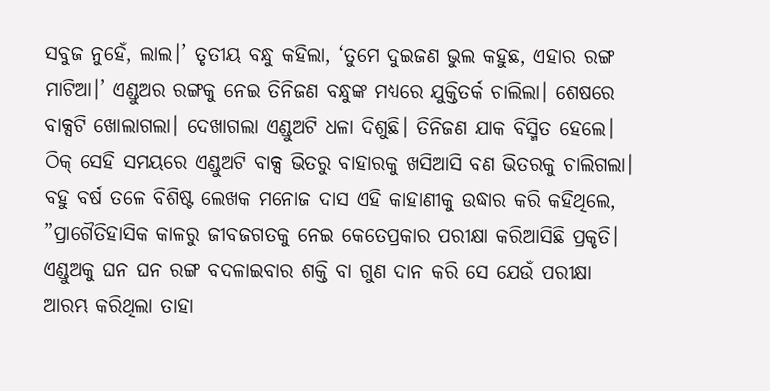ସବୁଜ ନୁହେଁ, ଲାଲ।’ ତୃତୀୟ ବନ୍ଧୁ କହିଲା, ‘ତୁମେ ଦୁଇଜଣ ଭୁଲ କହୁଛ, ଏହାର ରଙ୍ଗ ମାଟିଆ।’ ଏଣ୍ଡୁଅର ରଙ୍ଗକୁ ନେଇ ତିନିଜଣ ବନ୍ଧୁଙ୍କ ମଧ୍ୟରେ ଯୁକ୍ତିତର୍କ ଚାଲିଲା। ଶେଷରେ ବାକ୍ସଟି ଖୋଲାଗଲା। ଦେଖାଗଲା ଏଣ୍ଡୁଅଟି ଧଳା ଦିଶୁଛି। ତିନିଜଣ ଯାକ ବିସ୍ମିତ ହେଲେ। ଠିକ୍‌ ସେହି ସମୟରେ ଏଣ୍ଡୁଅଟି ବାକ୍ସ ଭିତରୁ ବାହାରକୁ ଖସିଆସି ବଣ ଭିତରକୁ ଚାଲିଗଲା। ବହୁ ବର୍ଷ ତଳେ ବିଶିଷ୍ଟ ଲେଖକ ମନୋଜ ଦାସ ଏହି କାହାଣୀକୁ ଉଦ୍ଧାର କରି କହିଥିଲେ, ”ପ୍ରାଗୈତିହାସିକ କାଳରୁ ଜୀବଜଗତକୁ ନେଇ କେତେପ୍ରକାର ପରୀକ୍ଷା କରିଆସିଛି ପ୍ରକୃତି। ଏଣ୍ଡୁଅକୁ ଘନ ଘନ ରଙ୍ଗ ବଦଳାଇବାର ଶକ୍ତି ବା ଗୁଣ ଦାନ କରି ସେ ଯେଉଁ ପରୀକ୍ଷା ଆରମ୍ଭ କରିଥିଲା ତାହା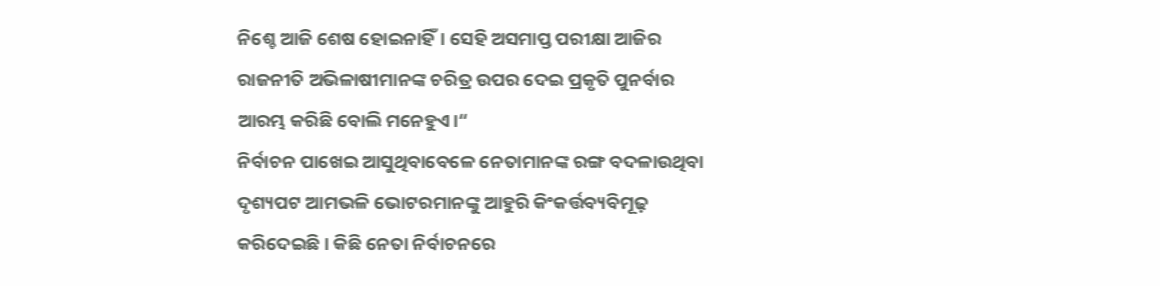ନିଶ୍ଚେ ଆଜି ଶେଷ ହୋଇନାହିଁ। ସେହି ଅସମାପ୍ତ ପରୀକ୍ଷା ଆଜିର ରାଜନୀତି ଅଭିଳାଷୀମାନଙ୍କ ଚରିତ୍ର ଉପର ଦେଇ ପ୍ରକୃତି ପୁନର୍ବାର ଆରମ୍ଭ କରିଛି ବୋଲି ମନେହୁଏ।“
ନିର୍ବାଚନ ପାଖେଇ ଆସୁଥିବାବେଳେ ନେତାମାନଙ୍କ ରଙ୍ଗ ବଦଳାଉଥିବା ଦୃଶ୍ୟପଟ ଆମଭଳି ଭୋଟରମାନଙ୍କୁ ଆହୁରି କିଂକର୍ତ୍ତବ୍ୟବିମୂଢ଼ କରିଦେଇଛି। କିଛି ନେତା ନିର୍ବାଚନରେ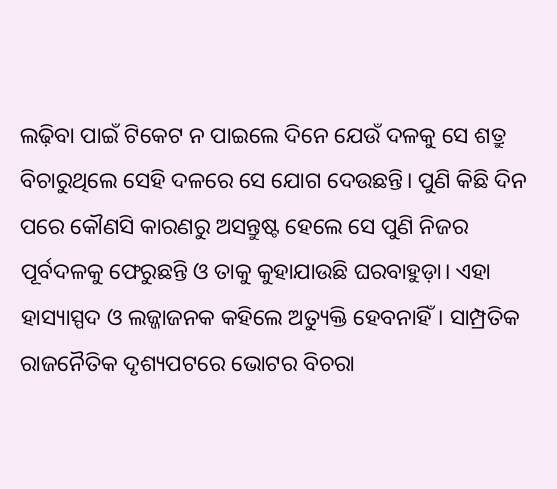ଲଢ଼ିବା ପାଇଁ ଟିକେଟ ନ ପାଇଲେ ଦିନେ ଯେଉଁ ଦଳକୁ ସେ ଶତ୍ରୁ ବିଚାରୁଥିଲେ ସେହି ଦଳରେ ସେ ଯୋଗ ଦେଉଛନ୍ତି। ପୁଣି କିଛି ଦିନ ପରେ କୌଣସି କାରଣରୁ ଅସନ୍ତୁଷ୍ଟ ହେଲେ ସେ ପୁଣି ନିଜର ପୂର୍ବଦଳକୁ ଫେରୁଛନ୍ତି ଓ ତାକୁ କୁହାଯାଉଛି ଘରବାହୁଡ଼ା। ଏହା ହାସ୍ୟାସ୍ପଦ ଓ ଲଜ୍ଜାଜନକ କହିଲେ ଅତ୍ୟୁକ୍ତି ହେବନାହିଁ। ସାମ୍ପ୍ରତିକ ରାଜନୈତିକ ଦୃଶ୍ୟପଟରେ ଭୋଟର ବିଚରା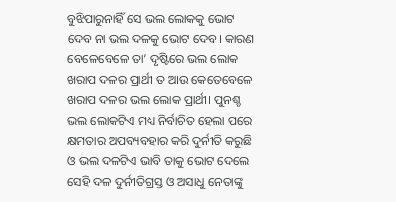ବୁଝିପାରୁନାହିଁ ସେ ଭଲ ଲୋକକୁ ଭୋଟ ଦେବ ନା ଭଲ ଦଳକୁ ଭୋଟ ଦେବ। କାରଣ ବେଳେବେଳେ ତା’ ଦୃଷ୍ଟିରେ ଭଲ ଲୋକ ଖରାପ ଦଳର ପ୍ରାର୍ଥୀ ତ ଆଉ କେତେବେଳେ ଖରାପ ଦଳର ଭଲ ଲୋକ ପ୍ରାର୍ଥୀ। ପୁନଶ୍ଚ ଭଲ ଲୋକଟିଏ ମଧ୍ୟ ନିର୍ବାଚିତ ହେଲା ପରେ କ୍ଷମତାର ଅପବ୍ୟବହାର କରି ଦୁର୍ନୀତି କରୁଛି ଓ ଭଲ ଦଳଟିଏ ଭାବି ତାକୁ ଭୋଟ ଦେଲେ ସେହି ଦଳ ଦୁର୍ନୀତିଗ୍ରସ୍ତ ଓ ଅସାଧୁ ନେତାଙ୍କୁ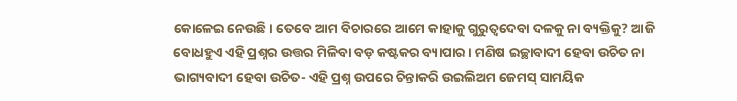କୋଳେଇ ନେଉଛି। ତେବେ ଆମ ବିଚାରରେ ଆମେ କାହାକୁ ଗୁରୁତ୍ୱଦେବା ଦଳକୁ ନା ବ୍ୟକ୍ତିକୁ? ଆଜି ବୋଧହୁଏ ଏହି ପ୍ରଶ୍ନର ଉତ୍ତର ମିଳିବା ବଡ଼ କଷ୍ଟକର ବ୍ୟାପାର। ମଣିଷ ଇଚ୍ଛାବାଦୀ ହେବା ଉଚିତ ନା ଭାଗ୍ୟବାଦୀ ହେବା ଉଚିତ- ଏହି ପ୍ରଶ୍ନ ଉପରେ ଚିନ୍ତାକରି ଉଇଲିଅମ ଜେମସ୍‌ ସାମୟିକ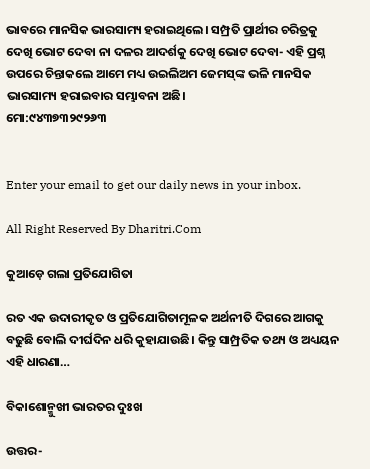ଭାବରେ ମାନସିକ ଭାରସାମ୍ୟ ହରାଇଥିଲେ। ସମ୍ପ୍ରତି ପ୍ରାର୍ଥୀର ଚରିତ୍ରକୁ ଦେଖି ଭୋଟ ଦେବା ନା ଦଳର ଆଦର୍ଶକୁ ଦେଖି ଭୋଟ ଦେବା- ଏହି ପ୍ରଶ୍ନ ଉପରେ ଚିନ୍ତାକଲେ ଆମେ ମଧ୍ୟ ଉଇଲିଅମ ଜେମସ୍‌ଙ୍କ ଭଳି ମାନସିକ ଭାରସାମ୍ୟ ହରାଇବାର ସମ୍ଭାବନା ଅଛି।
ମୋ:୯୪୩୭୩୨୯୨୬୩


Enter your email to get our daily news in your inbox.

All Right Reserved By Dharitri.Com

କୁଆଡ଼େ ଗଲା ପ୍ରତିଯୋଗିତା

ରତ ଏକ ଉଦାରୀକୃତ ଓ ପ୍ରତିଯୋଗିତାମୂଳକ ଅର୍ଥନୀତି ଦିଗରେ ଆଗକୁ ବଢୁଛି ବୋଲି ଦୀର୍ଘଦିନ ଧରି କୁହାଯାଉଛି। କିନ୍ତୁ ସାମ୍ପ୍ରତିକ ତଥ୍ୟ ଓ ଅଧ୍ୟୟନ ଏହି ଧାରଣା…

ବିକାଶୋନ୍ମୁଖୀ ଭାରତର ଦୁଃଖ

ଉତ୍ତର-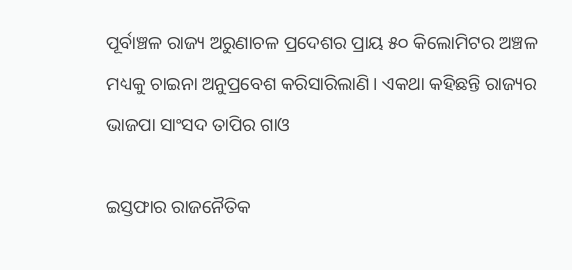ପୂର୍ବାଞ୍ଚଳ ରାଜ୍ୟ ଅରୁଣାଚଳ ପ୍ରଦେଶର ପ୍ରାୟ ୫୦ କିଲୋମିଟର ଅଞ୍ଚଳ ମଧ୍ୟକୁ ଚାଇନା ଅନୁପ୍ରବେଶ କରିସାରିଲାଣି। ଏକଥା କହିଛନ୍ତି ରାଜ୍ୟର ଭାଜପା ସାଂସଦ ତାପିର ଗାଓ

ଇସ୍ତଫାର ରାଜନୈତିକ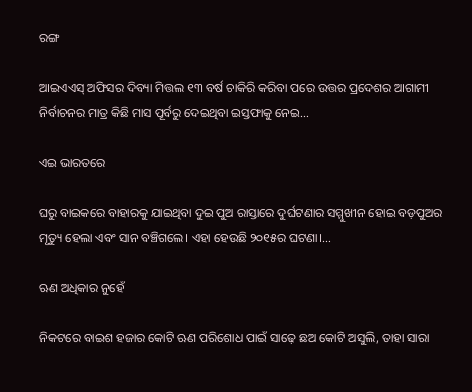ରଙ୍ଗ

ଆଇଏଏସ୍‌ ଅଫିସର ଦିବ୍ୟା ମିତ୍ତଲ ୧୩ ବର୍ଷ ଚାକିରି କରିବା ପରେ ଉତ୍ତର ପ୍ରଦେଶର ଆଗାମୀ ନିର୍ବାଚନର ମାତ୍ର କିଛି ମାସ ପୂର୍ବରୁ ଦେଇଥିବା ଇସ୍ତଫାକୁ ନେଇ…

ଏଇ ଭାରତରେ

ଘରୁ ବାଇକରେ ବାହାରକୁ ଯାଇଥିବା ଦୁଇ ପୁଅ ରାସ୍ତାରେ ଦୁର୍ଘଟଣାର ସମ୍ମୁଖୀନ ହୋଇ ବଡ଼ପୁଅର ମୃତ୍ୟୁ ହେଲା ଏବଂ ସାନ ବଞ୍ଚିଗଲେ। ଏହା ହେଉଛି ୨୦୧୫ର ଘଟଣା।…

ଋଣ ଅଧିକାର ନୁହେଁ

ନିକଟରେ ବାଇଶ ହଜାର କୋଟି ଋଣ ପରିଶୋଧ ପାଇଁ ସାଢ଼େ ଛଅ କୋଟି ଅସୁଲି, ତାହା ସାରା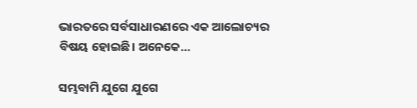ଭାରତରେ ସର୍ବସାଧାରଣରେ ଏକ ଆଲୋଚ୍ୟର ବିଷୟ ହୋଇଛି। ଅନେକେ…

ସମ୍ଭବାମି ଯୁଗେ ଯୁଗେ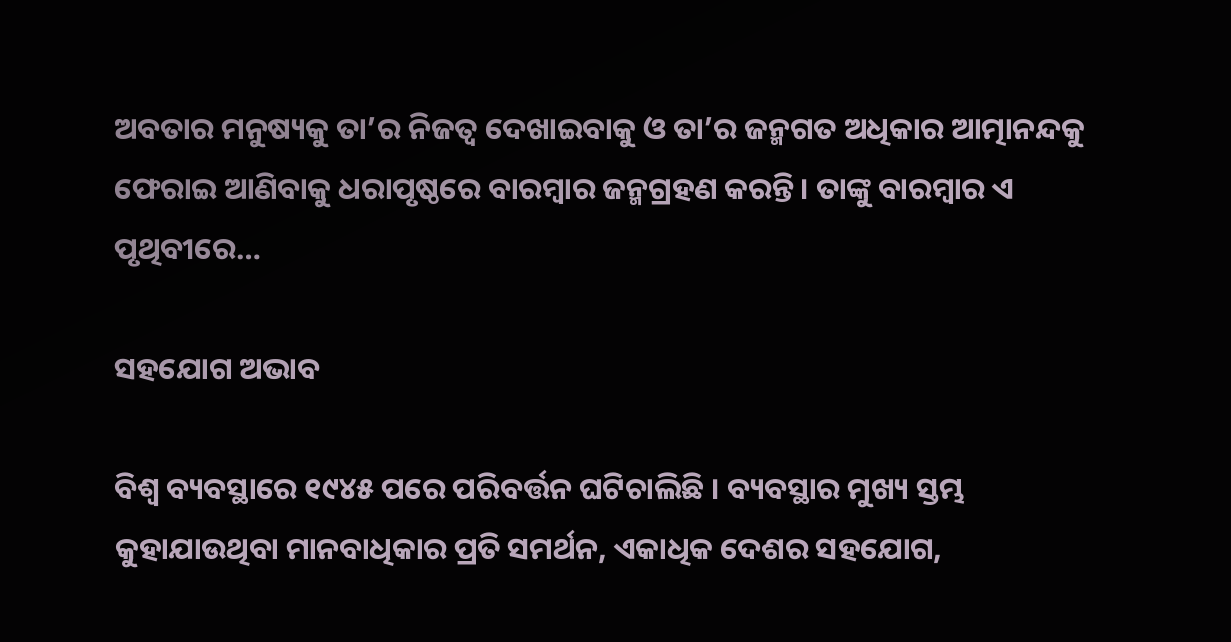ଅବତାର ମନୁଷ୍ୟକୁ ତା’ର ନିଜତ୍ୱ ଦେଖାଇବାକୁ ଓ ତା’ର ଜନ୍ମଗତ ଅଧିକାର ଆତ୍ମାନନ୍ଦକୁ ଫେରାଇ ଆଣିବାକୁ ଧରାପୃଷ୍ଠରେ ବାରମ୍ବାର ଜନ୍ମଗ୍ରହଣ କରନ୍ତି। ତାଙ୍କୁ ବାରମ୍ବାର ଏ ପୃଥିବୀରେ…

ସହଯୋଗ ଅଭାବ

ବିଶ୍ୱ ବ୍ୟବସ୍ଥାରେ ୧୯୪୫ ପରେ ପରିବର୍ତ୍ତନ ଘଟିଚାଲିଛି । ବ୍ୟବସ୍ଥାର ମୁଖ୍ୟ ସ୍ତମ୍ଭ କୁହାଯାଉଥିବା ମାନବାଧିକାର ପ୍ରତି ସମର୍ଥନ, ଏକାଧିକ ଦେଶର ସହଯୋଗ,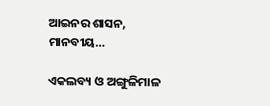ଆଇନର ଶାସନ, ମାନବୀୟ…

ଏକଲବ୍ୟ ଓ ଅଙ୍ଗୁଳିମାଳ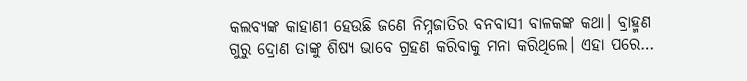କଲବ୍ୟଙ୍କ କାହାଣୀ ହେଉଛି ଜଣେ ନିମ୍ନଜାତିର ବନବାସୀ ବାଳକଙ୍କ କଥା। ବ୍ରାହ୍ମଣ ଗୁରୁ ଦ୍ରୋଣ ତାଙ୍କୁ ଶିଷ୍ୟ ଭାବେ ଗ୍ରହଣ କରିବାକୁ ମନା କରିଥିଲେ। ଏହା ପରେ…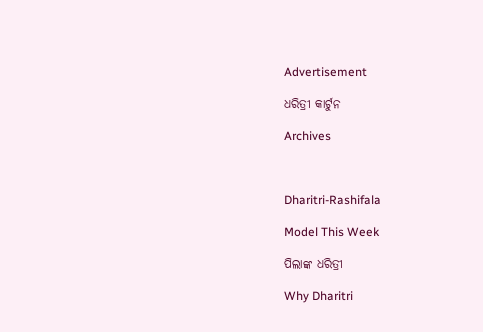Advertisement

ଧରିତ୍ରୀ କାର୍ଟୁନ

Archives



Dharitri-Rashifala

Model This Week

ପିଲାଙ୍କ ଧରିତ୍ରୀ

Why Dharitri